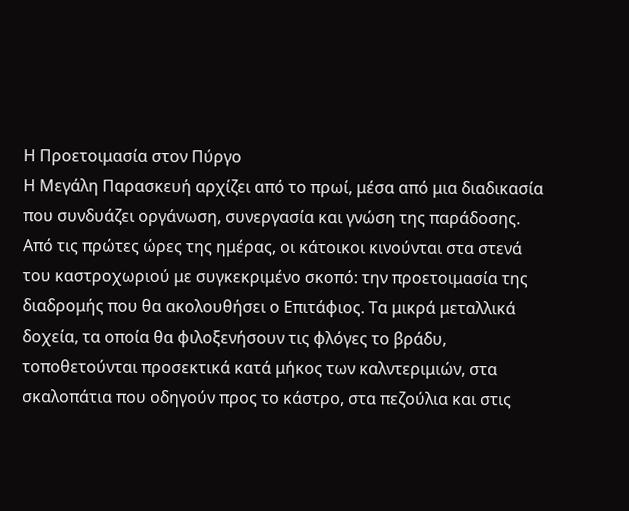Η Προετοιμασία στον Πύργο
Η Μεγάλη Παρασκευή αρχίζει από το πρωί, μέσα από μια διαδικασία που συνδυάζει οργάνωση, συνεργασία και γνώση της παράδοσης. Από τις πρώτες ώρες της ημέρας, οι κάτοικοι κινούνται στα στενά του καστροχωριού με συγκεκριμένο σκοπό: την προετοιμασία της διαδρομής που θα ακολουθήσει ο Επιτάφιος. Τα μικρά μεταλλικά δοχεία, τα οποία θα φιλοξενήσουν τις φλόγες το βράδυ, τοποθετούνται προσεκτικά κατά μήκος των καλντεριμιών, στα σκαλοπάτια που οδηγούν προς το κάστρο, στα πεζούλια και στις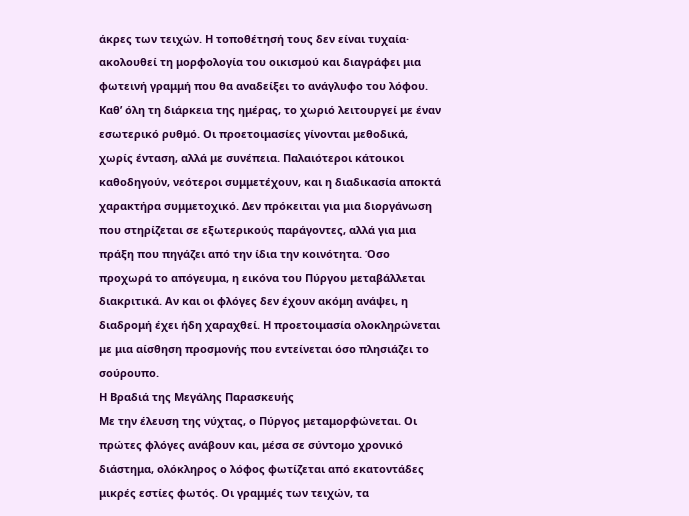άκρες των τειχών. Η τοποθέτησή τους δεν είναι τυχαία· ακολουθεί τη μορφολογία του οικισμού και διαγράφει μια φωτεινή γραμμή που θα αναδείξει το ανάγλυφο του λόφου.
Καθ’ όλη τη διάρκεια της ημέρας, το χωριό λειτουργεί με έναν εσωτερικό ρυθμό. Οι προετοιμασίες γίνονται μεθοδικά, χωρίς ένταση, αλλά με συνέπεια. Παλαιότεροι κάτοικοι καθοδηγούν, νεότεροι συμμετέχουν, και η διαδικασία αποκτά χαρακτήρα συμμετοχικό. Δεν πρόκειται για μια διοργάνωση που στηρίζεται σε εξωτερικούς παράγοντες, αλλά για μια πράξη που πηγάζει από την ίδια την κοινότητα. Όσο προχωρά το απόγευμα, η εικόνα του Πύργου μεταβάλλεται διακριτικά. Αν και οι φλόγες δεν έχουν ακόμη ανάψει, η διαδρομή έχει ήδη χαραχθεί. Η προετοιμασία ολοκληρώνεται με μια αίσθηση προσμονής που εντείνεται όσο πλησιάζει το σούρουπο.
Η Βραδιά της Μεγάλης Παρασκευής
Με την έλευση της νύχτας, ο Πύργος μεταμορφώνεται. Οι πρώτες φλόγες ανάβουν και, μέσα σε σύντομο χρονικό διάστημα, ολόκληρος ο λόφος φωτίζεται από εκατοντάδες μικρές εστίες φωτός. Οι γραμμές των τειχών, τα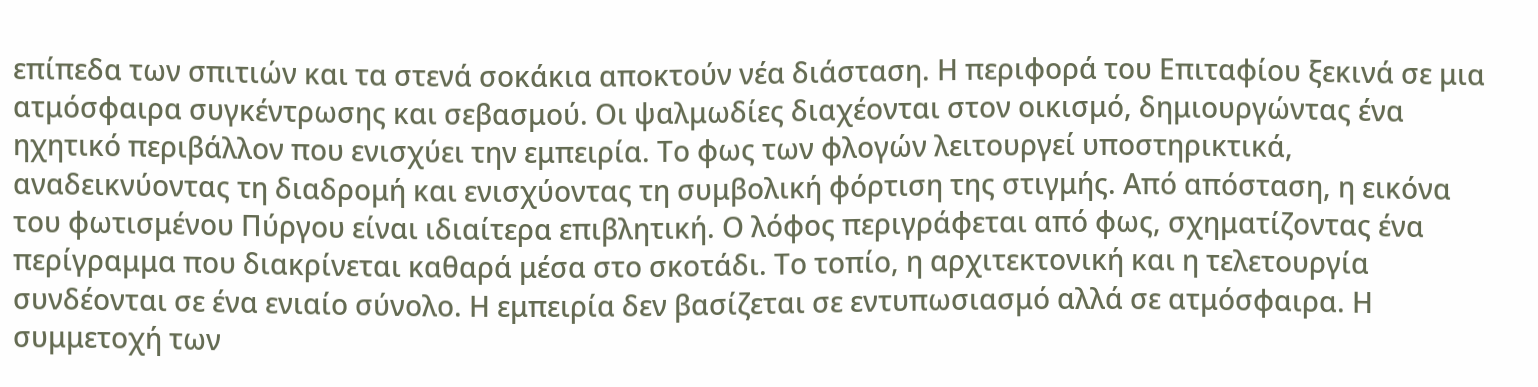επίπεδα των σπιτιών και τα στενά σοκάκια αποκτούν νέα διάσταση. Η περιφορά του Επιταφίου ξεκινά σε μια ατμόσφαιρα συγκέντρωσης και σεβασμού. Οι ψαλμωδίες διαχέονται στον οικισμό, δημιουργώντας ένα ηχητικό περιβάλλον που ενισχύει την εμπειρία. Το φως των φλογών λειτουργεί υποστηρικτικά, αναδεικνύοντας τη διαδρομή και ενισχύοντας τη συμβολική φόρτιση της στιγμής. Από απόσταση, η εικόνα του φωτισμένου Πύργου είναι ιδιαίτερα επιβλητική. Ο λόφος περιγράφεται από φως, σχηματίζοντας ένα περίγραμμα που διακρίνεται καθαρά μέσα στο σκοτάδι. Το τοπίο, η αρχιτεκτονική και η τελετουργία συνδέονται σε ένα ενιαίο σύνολο. Η εμπειρία δεν βασίζεται σε εντυπωσιασμό αλλά σε ατμόσφαιρα. Η συμμετοχή των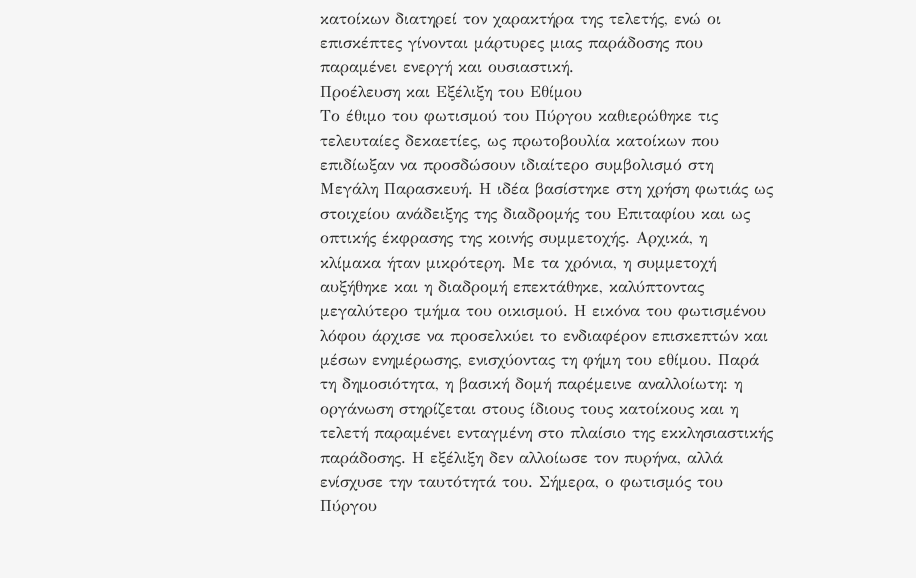κατοίκων διατηρεί τον χαρακτήρα της τελετής, ενώ οι επισκέπτες γίνονται μάρτυρες μιας παράδοσης που παραμένει ενεργή και ουσιαστική.
Προέλευση και Εξέλιξη του Εθίμου
Το έθιμο του φωτισμού του Πύργου καθιερώθηκε τις τελευταίες δεκαετίες, ως πρωτοβουλία κατοίκων που επιδίωξαν να προσδώσουν ιδιαίτερο συμβολισμό στη Μεγάλη Παρασκευή. Η ιδέα βασίστηκε στη χρήση φωτιάς ως στοιχείου ανάδειξης της διαδρομής του Επιταφίου και ως οπτικής έκφρασης της κοινής συμμετοχής. Αρχικά, η κλίμακα ήταν μικρότερη. Με τα χρόνια, η συμμετοχή αυξήθηκε και η διαδρομή επεκτάθηκε, καλύπτοντας μεγαλύτερο τμήμα του οικισμού. Η εικόνα του φωτισμένου λόφου άρχισε να προσελκύει το ενδιαφέρον επισκεπτών και μέσων ενημέρωσης, ενισχύοντας τη φήμη του εθίμου. Παρά τη δημοσιότητα, η βασική δομή παρέμεινε αναλλοίωτη: η οργάνωση στηρίζεται στους ίδιους τους κατοίκους και η τελετή παραμένει ενταγμένη στο πλαίσιο της εκκλησιαστικής παράδοσης. Η εξέλιξη δεν αλλοίωσε τον πυρήνα, αλλά ενίσχυσε την ταυτότητά του. Σήμερα, ο φωτισμός του Πύργου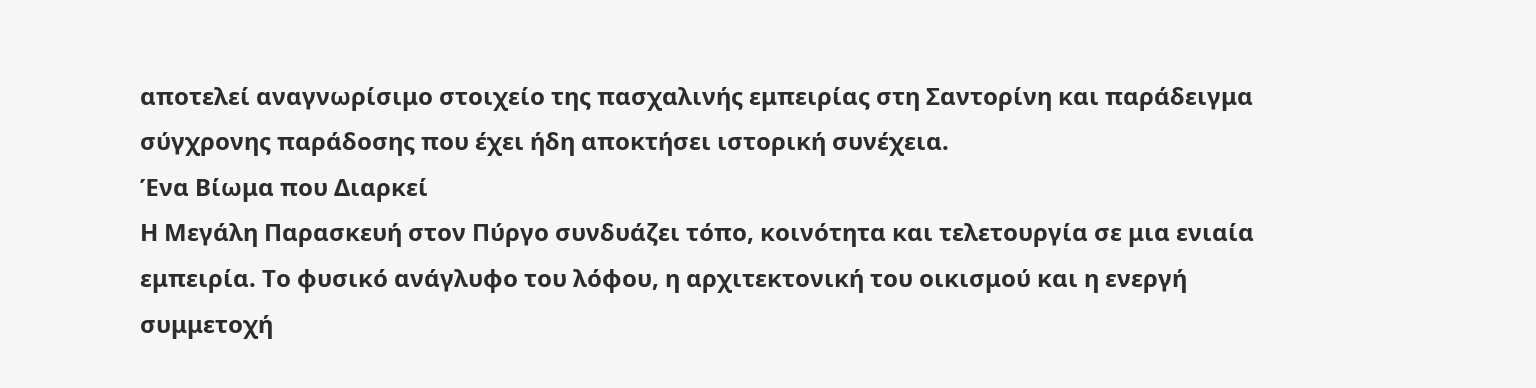αποτελεί αναγνωρίσιμο στοιχείο της πασχαλινής εμπειρίας στη Σαντορίνη και παράδειγμα σύγχρονης παράδοσης που έχει ήδη αποκτήσει ιστορική συνέχεια.
Ένα Βίωμα που Διαρκεί
Η Μεγάλη Παρασκευή στον Πύργο συνδυάζει τόπο, κοινότητα και τελετουργία σε μια ενιαία εμπειρία. Το φυσικό ανάγλυφο του λόφου, η αρχιτεκτονική του οικισμού και η ενεργή συμμετοχή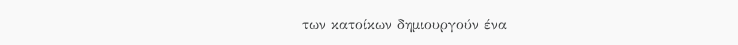των κατοίκων δημιουργούν ένα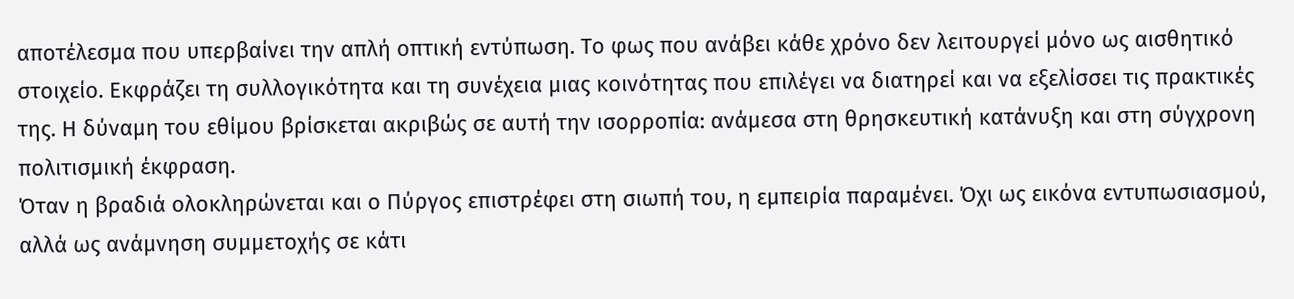αποτέλεσμα που υπερβαίνει την απλή οπτική εντύπωση. Το φως που ανάβει κάθε χρόνο δεν λειτουργεί μόνο ως αισθητικό στοιχείο. Εκφράζει τη συλλογικότητα και τη συνέχεια μιας κοινότητας που επιλέγει να διατηρεί και να εξελίσσει τις πρακτικές της. Η δύναμη του εθίμου βρίσκεται ακριβώς σε αυτή την ισορροπία: ανάμεσα στη θρησκευτική κατάνυξη και στη σύγχρονη πολιτισμική έκφραση.
Όταν η βραδιά ολοκληρώνεται και ο Πύργος επιστρέφει στη σιωπή του, η εμπειρία παραμένει. Όχι ως εικόνα εντυπωσιασμού, αλλά ως ανάμνηση συμμετοχής σε κάτι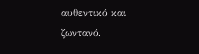αυθεντικό και ζωντανό.